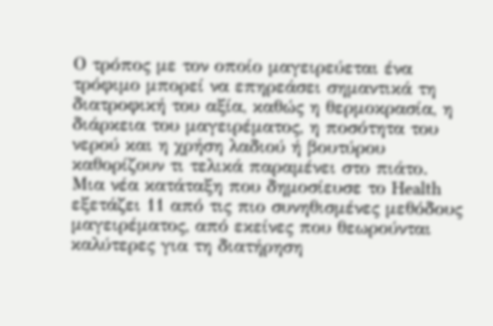Ο τρόπος με τον οποίο μαγειρεύεται ένα τρόφιμο μπορεί να επηρεάσει σημαντικά τη διατροφική του αξία, καθώς η θερμοκρασία, η διάρκεια του μαγειρέματος, η ποσότητα του νερού και η χρήση λαδιού ή βουτύρου καθορίζουν τι τελικά παραμένει στο πιάτο. Μια νέα κατάταξη που δημοσίευσε το Health εξετάζει 11 από τις πιο συνηθισμένες μεθόδους μαγειρέματος, από εκείνες που θεωρούνται καλύτερες για τη διατήρηση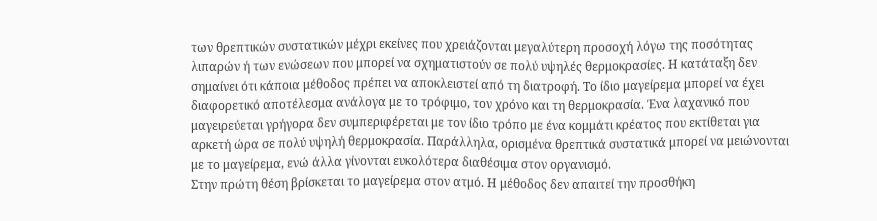των θρεπτικών συστατικών μέχρι εκείνες που χρειάζονται μεγαλύτερη προσοχή λόγω της ποσότητας λιπαρών ή των ενώσεων που μπορεί να σχηματιστούν σε πολύ υψηλές θερμοκρασίες. Η κατάταξη δεν σημαίνει ότι κάποια μέθοδος πρέπει να αποκλειστεί από τη διατροφή. Το ίδιο μαγείρεμα μπορεί να έχει διαφορετικό αποτέλεσμα ανάλογα με το τρόφιμο, τον χρόνο και τη θερμοκρασία. Ένα λαχανικό που μαγειρεύεται γρήγορα δεν συμπεριφέρεται με τον ίδιο τρόπο με ένα κομμάτι κρέατος που εκτίθεται για αρκετή ώρα σε πολύ υψηλή θερμοκρασία. Παράλληλα, ορισμένα θρεπτικά συστατικά μπορεί να μειώνονται με το μαγείρεμα, ενώ άλλα γίνονται ευκολότερα διαθέσιμα στον οργανισμό.
Στην πρώτη θέση βρίσκεται το μαγείρεμα στον ατμό. Η μέθοδος δεν απαιτεί την προσθήκη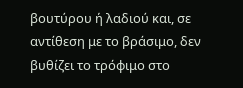βουτύρου ή λαδιού και, σε αντίθεση με το βράσιμο, δεν βυθίζει το τρόφιμο στο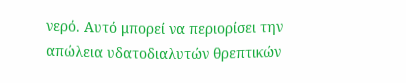νερό. Αυτό μπορεί να περιορίσει την απώλεια υδατοδιαλυτών θρεπτικών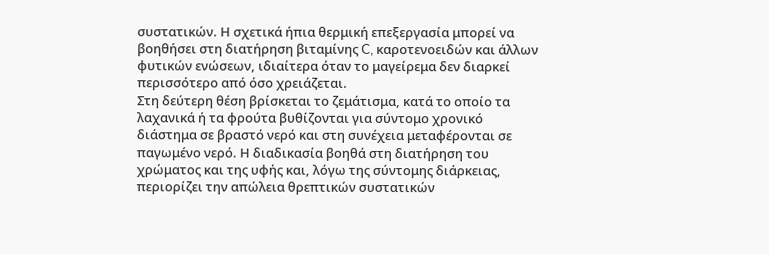συστατικών. Η σχετικά ήπια θερμική επεξεργασία μπορεί να βοηθήσει στη διατήρηση βιταμίνης C, καροτενοειδών και άλλων φυτικών ενώσεων, ιδιαίτερα όταν το μαγείρεμα δεν διαρκεί περισσότερο από όσο χρειάζεται.
Στη δεύτερη θέση βρίσκεται το ζεμάτισμα, κατά το οποίο τα λαχανικά ή τα φρούτα βυθίζονται για σύντομο χρονικό διάστημα σε βραστό νερό και στη συνέχεια μεταφέρονται σε παγωμένο νερό. Η διαδικασία βοηθά στη διατήρηση του χρώματος και της υφής και, λόγω της σύντομης διάρκειας, περιορίζει την απώλεια θρεπτικών συστατικών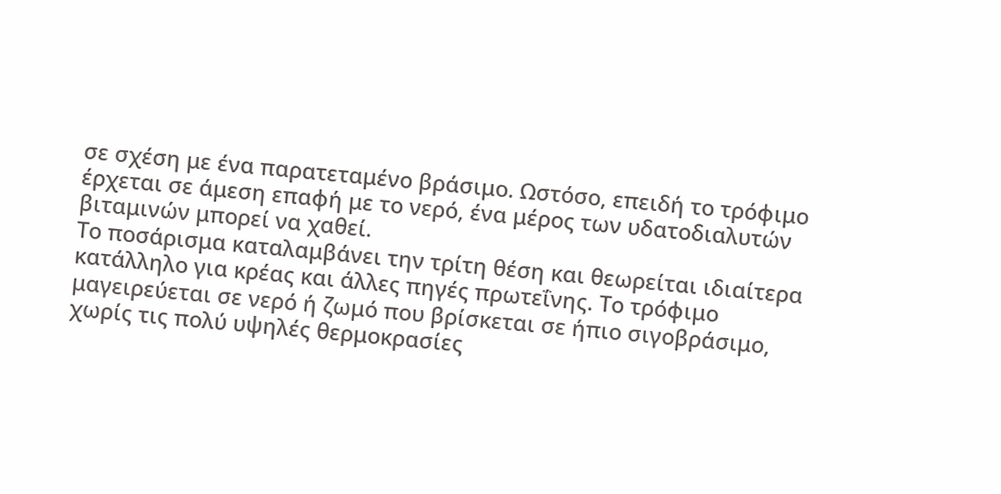σε σχέση με ένα παρατεταμένο βράσιμο. Ωστόσο, επειδή το τρόφιμο έρχεται σε άμεση επαφή με το νερό, ένα μέρος των υδατοδιαλυτών βιταμινών μπορεί να χαθεί.
Το ποσάρισμα καταλαμβάνει την τρίτη θέση και θεωρείται ιδιαίτερα κατάλληλο για κρέας και άλλες πηγές πρωτεΐνης. Το τρόφιμο μαγειρεύεται σε νερό ή ζωμό που βρίσκεται σε ήπιο σιγοβράσιμο, χωρίς τις πολύ υψηλές θερμοκρασίες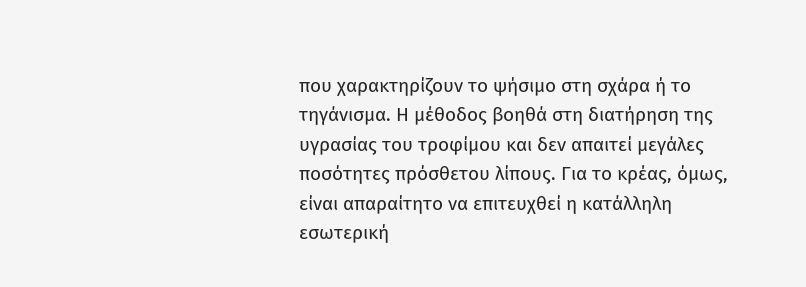που χαρακτηρίζουν το ψήσιμο στη σχάρα ή το τηγάνισμα. Η μέθοδος βοηθά στη διατήρηση της υγρασίας του τροφίμου και δεν απαιτεί μεγάλες ποσότητες πρόσθετου λίπους. Για το κρέας, όμως, είναι απαραίτητο να επιτευχθεί η κατάλληλη εσωτερική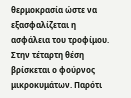θερμοκρασία ώστε να εξασφαλίζεται η ασφάλεια του τροφίμου.
Στην τέταρτη θέση βρίσκεται ο φούρνος μικροκυμάτων. Παρότι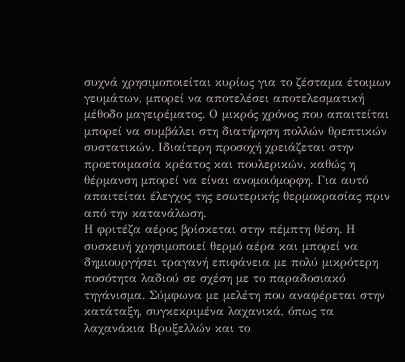συχνά χρησιμοποιείται κυρίως για το ζέσταμα έτοιμων γευμάτων, μπορεί να αποτελέσει αποτελεσματική μέθοδο μαγειρέματος. Ο μικρός χρόνος που απαιτείται μπορεί να συμβάλει στη διατήρηση πολλών θρεπτικών συστατικών. Ιδιαίτερη προσοχή χρειάζεται στην προετοιμασία κρέατος και πουλερικών, καθώς η θέρμανση μπορεί να είναι ανομοιόμορφη. Για αυτό απαιτείται έλεγχος της εσωτερικής θερμοκρασίας πριν από την κατανάλωση.
Η φριτέζα αέρος βρίσκεται στην πέμπτη θέση. Η συσκευή χρησιμοποιεί θερμό αέρα και μπορεί να δημιουργήσει τραγανή επιφάνεια με πολύ μικρότερη ποσότητα λαδιού σε σχέση με το παραδοσιακό τηγάνισμα. Σύμφωνα με μελέτη που αναφέρεται στην κατάταξη, συγκεκριμένα λαχανικά, όπως τα λαχανάκια Βρυξελλών και το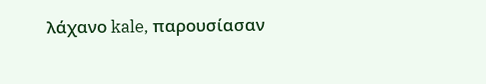λάχανο kale, παρουσίασαν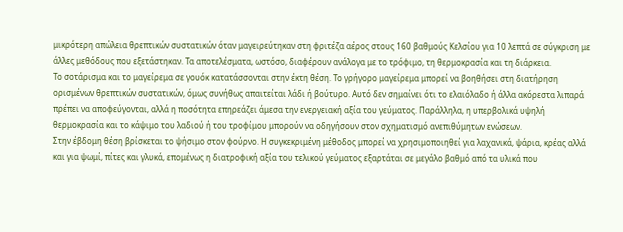μικρότερη απώλεια θρεπτικών συστατικών όταν μαγειρεύτηκαν στη φριτέζα αέρος στους 160 βαθμούς Κελσίου για 10 λεπτά σε σύγκριση με άλλες μεθόδους που εξετάστηκαν. Τα αποτελέσματα, ωστόσο, διαφέρουν ανάλογα με το τρόφιμο, τη θερμοκρασία και τη διάρκεια.
Το σοτάρισμα και το μαγείρεμα σε γουόκ κατατάσσονται στην έκτη θέση. Το γρήγορο μαγείρεμα μπορεί να βοηθήσει στη διατήρηση ορισμένων θρεπτικών συστατικών, όμως συνήθως απαιτείται λάδι ή βούτυρο. Αυτό δεν σημαίνει ότι το ελαιόλαδο ή άλλα ακόρεστα λιπαρά πρέπει να αποφεύγονται, αλλά η ποσότητα επηρεάζει άμεσα την ενεργειακή αξία του γεύματος. Παράλληλα, η υπερβολικά υψηλή θερμοκρασία και το κάψιμο του λαδιού ή του τροφίμου μπορούν να οδηγήσουν στον σχηματισμό ανεπιθύμητων ενώσεων.
Στην έβδομη θέση βρίσκεται το ψήσιμο στον φούρνο. Η συγκεκριμένη μέθοδος μπορεί να χρησιμοποιηθεί για λαχανικά, ψάρια, κρέας αλλά και για ψωμί, πίτες και γλυκά, επομένως η διατροφική αξία του τελικού γεύματος εξαρτάται σε μεγάλο βαθμό από τα υλικά που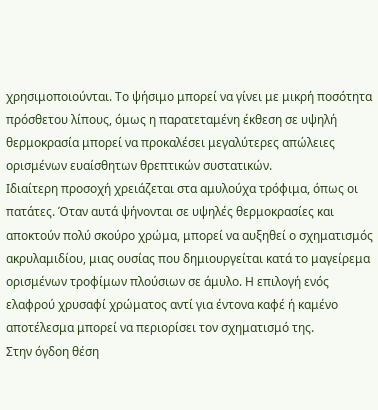χρησιμοποιούνται. Το ψήσιμο μπορεί να γίνει με μικρή ποσότητα πρόσθετου λίπους, όμως η παρατεταμένη έκθεση σε υψηλή θερμοκρασία μπορεί να προκαλέσει μεγαλύτερες απώλειες ορισμένων ευαίσθητων θρεπτικών συστατικών.
Ιδιαίτερη προσοχή χρειάζεται στα αμυλούχα τρόφιμα, όπως οι πατάτες. Όταν αυτά ψήνονται σε υψηλές θερμοκρασίες και αποκτούν πολύ σκούρο χρώμα, μπορεί να αυξηθεί ο σχηματισμός ακρυλαμιδίου, μιας ουσίας που δημιουργείται κατά το μαγείρεμα ορισμένων τροφίμων πλούσιων σε άμυλο. Η επιλογή ενός ελαφρού χρυσαφί χρώματος αντί για έντονα καφέ ή καμένο αποτέλεσμα μπορεί να περιορίσει τον σχηματισμό της.
Στην όγδοη θέση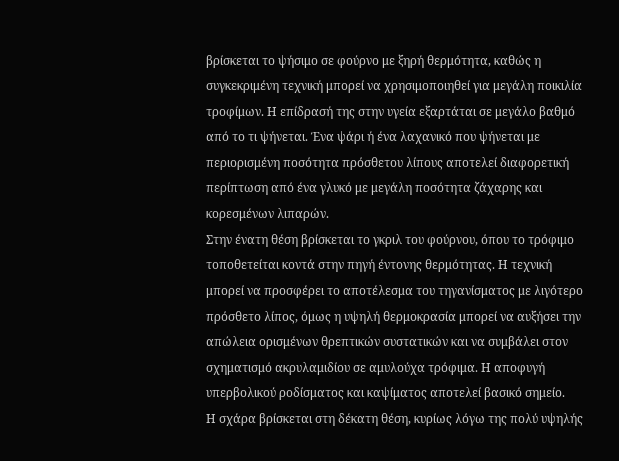βρίσκεται το ψήσιμο σε φούρνο με ξηρή θερμότητα, καθώς η συγκεκριμένη τεχνική μπορεί να χρησιμοποιηθεί για μεγάλη ποικιλία τροφίμων. Η επίδρασή της στην υγεία εξαρτάται σε μεγάλο βαθμό από το τι ψήνεται. Ένα ψάρι ή ένα λαχανικό που ψήνεται με περιορισμένη ποσότητα πρόσθετου λίπους αποτελεί διαφορετική περίπτωση από ένα γλυκό με μεγάλη ποσότητα ζάχαρης και κορεσμένων λιπαρών.
Στην ένατη θέση βρίσκεται το γκριλ του φούρνου, όπου το τρόφιμο τοποθετείται κοντά στην πηγή έντονης θερμότητας. Η τεχνική μπορεί να προσφέρει το αποτέλεσμα του τηγανίσματος με λιγότερο πρόσθετο λίπος, όμως η υψηλή θερμοκρασία μπορεί να αυξήσει την απώλεια ορισμένων θρεπτικών συστατικών και να συμβάλει στον σχηματισμό ακρυλαμιδίου σε αμυλούχα τρόφιμα. Η αποφυγή υπερβολικού ροδίσματος και καψίματος αποτελεί βασικό σημείο.
Η σχάρα βρίσκεται στη δέκατη θέση, κυρίως λόγω της πολύ υψηλής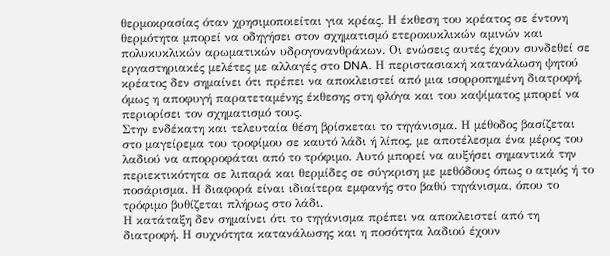θερμοκρασίας όταν χρησιμοποιείται για κρέας. Η έκθεση του κρέατος σε έντονη θερμότητα μπορεί να οδηγήσει στον σχηματισμό ετεροκυκλικών αμινών και πολυκυκλικών αρωματικών υδρογονανθράκων. Οι ενώσεις αυτές έχουν συνδεθεί σε εργαστηριακές μελέτες με αλλαγές στο DNA. Η περιστασιακή κατανάλωση ψητού κρέατος δεν σημαίνει ότι πρέπει να αποκλειστεί από μια ισορροπημένη διατροφή, όμως η αποφυγή παρατεταμένης έκθεσης στη φλόγα και του καψίματος μπορεί να περιορίσει τον σχηματισμό τους.
Στην ενδέκατη και τελευταία θέση βρίσκεται το τηγάνισμα. Η μέθοδος βασίζεται στο μαγείρεμα του τροφίμου σε καυτό λάδι ή λίπος, με αποτέλεσμα ένα μέρος του λαδιού να απορροφάται από το τρόφιμο. Αυτό μπορεί να αυξήσει σημαντικά την περιεκτικότητα σε λιπαρά και θερμίδες σε σύγκριση με μεθόδους όπως ο ατμός ή το ποσάρισμα. Η διαφορά είναι ιδιαίτερα εμφανής στο βαθύ τηγάνισμα, όπου το τρόφιμο βυθίζεται πλήρως στο λάδι.
Η κατάταξη δεν σημαίνει ότι το τηγάνισμα πρέπει να αποκλειστεί από τη διατροφή. Η συχνότητα κατανάλωσης και η ποσότητα λαδιού έχουν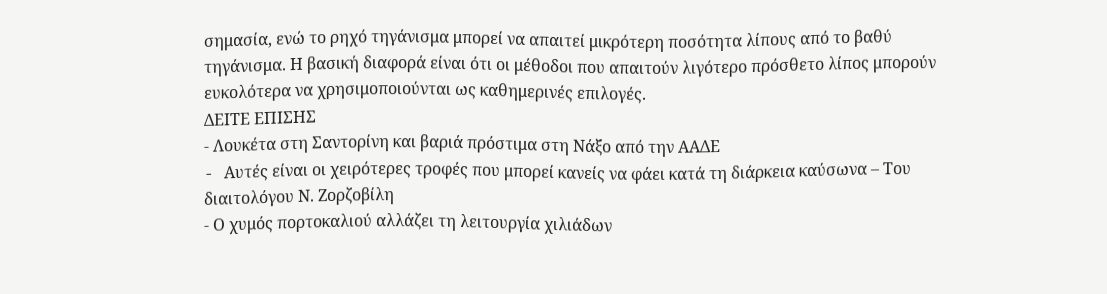σημασία, ενώ το ρηχό τηγάνισμα μπορεί να απαιτεί μικρότερη ποσότητα λίπους από το βαθύ τηγάνισμα. Η βασική διαφορά είναι ότι οι μέθοδοι που απαιτούν λιγότερο πρόσθετο λίπος μπορούν ευκολότερα να χρησιμοποιούνται ως καθημερινές επιλογές.
ΔΕΙΤΕ ΕΠΙΣΗΣ
- Λουκέτα στη Σαντορίνη και βαριά πρόστιμα στη Νάξο από την ΑΑΔΕ
- Aυτές είναι οι χειρότερες τροφές που μπορεί κανείς να φάει κατά τη διάρκεια καύσωνα – Του διαιτολόγου Ν. Ζορζοβίλη
- Ο χυμός πορτοκαλιού αλλάζει τη λειτουργία χιλιάδων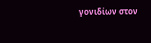γονιδίων στον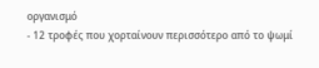οργανισμό
- 12 τροφές που χορταίνουν περισσότερο από το ψωμί